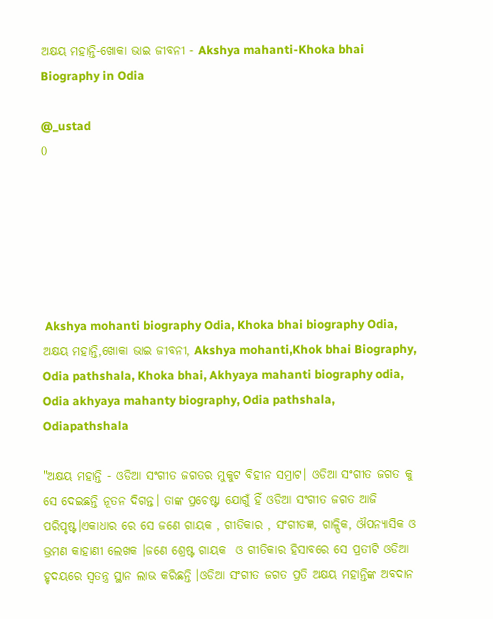ଅକ୍ଷୟ ମହାନ୍ତି-ଖୋକା ଭାଇ ଜୀବନୀ - Akshya mahanti-Khoka bhai Biography in Odia

@_ustad
0






 Akshya mohanti biography Odia, Khoka bhai biography Odia, ଅକ୍ଷୟ ମହାନ୍ତି,ଖୋକା ଭାଇ ଜୀବନୀ, Akshya mohanti,Khok bhai Biography, Odia pathshala, Khoka bhai, Akhyaya mahanti biography odia, Odia akhyaya mahanty biography, Odia pathshala, Odiapathshala

"ଅକ୍ଷୟ ମହାନ୍ତି - ଓଡିଆ ସଂଗୀତ ଜଗତର ମୁକୁଟ ବିହୀନ ସମ୍ରାଟ। ଓଡିଆ ସଂଗୀତ ଜଗତ କୁ ସେ ଦେଇଛନ୍ତି ନୂତନ ଦିଗନ୍ତ। ତାଙ୍କ ପ୍ରଚେଷ୍ଟା ଯୋଗୁଁ ହିଁ ଓଡିଆ ସଂଗୀତ ଜଗତ ଆଜି ପରିପୃଷ୍ଟ।ଏକାଧାର ରେ ସେ ଜଣେ ଗାୟକ , ଗୀତିକାର , ସଂଗୀତଜ୍ଞ, ଗାଳ୍ପିକ, ଔପନ୍ୟାସିକ ଓ ଭ୍ରମଣ କାହାଣୀ ଲେଖକ ।ଜଣେ ଶ୍ରେଷ୍ଟ ଗାୟକ  ଓ ଗୀତିକାର ହିସାବରେ ସେ ପ୍ରତୀଟି ଓଡିଆ ହୃଦୟରେ ସ୍ଵତନ୍ତ୍ର ସ୍ଥାନ ଲାଭ କରିଛନ୍ତି ।ଓଡିଆ ସଂଗୀତ ଜଗତ ପ୍ରତି ଅକ୍ଷୟ ମହାନ୍ତିଙ୍କ ଅବଦାନ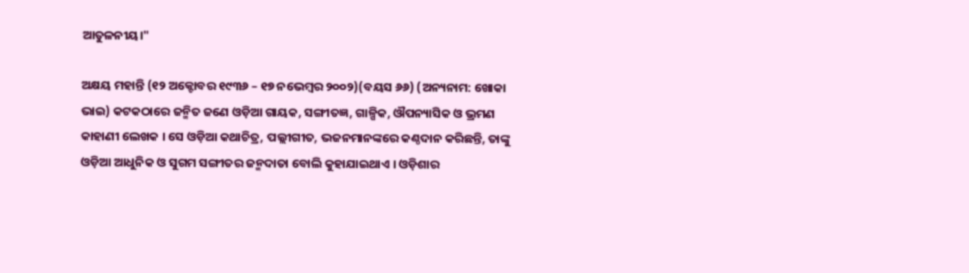ଆତୁଳନୀୟ।"

ଅକ୍ଷୟ ମହାନ୍ତି (୧୨ ଅକ୍ଟୋବର ୧୯୩୬ – ୧୭ ନଭେମ୍ବର ୨୦୦୨)(ବୟସ ୬୬) (ଅନ୍ୟନାମ: ଖୋକା ଭାଇ) କଟକଠାରେ ଜନ୍ମିତ ଜଣେ ଓଡ଼ିଆ ଗାୟକ, ସଙ୍ଗୀତଜ୍ଞ, ଗାଳ୍ପିକ, ଔପନ୍ୟାସିକ ଓ ଭ୍ରମଣ କାହାଣୀ ଲେଖକ । ସେ ଓଡ଼ିଆ କଥାଚିତ୍ର, ପଲ୍ଲୀଗୀତ, ଭଜନମାନଙ୍କରେ କଣ୍ଠଦାନ କରିଛନ୍ତି, ତାଙ୍କୁ ଓଡ଼ିଆ ଆଧୁନିକ ଓ ସୁଗମ ସଙ୍ଗୀତର ଜନ୍ମଦାତା ବୋଲି କୁହାଯାଇଥାଏ । ଓଡ଼ିଶାର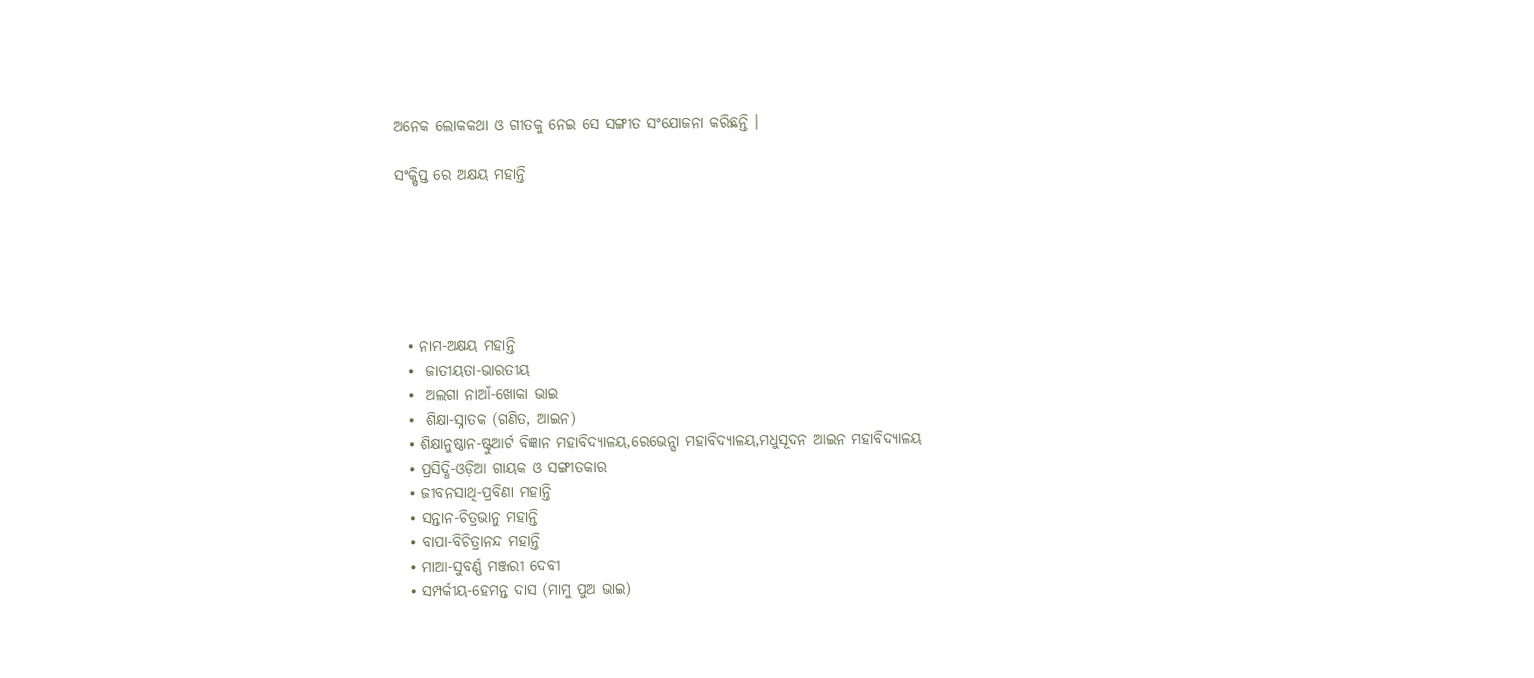ଅନେକ ଲୋକକଥା ଓ ଗୀତକୁ ନେଇ ସେ ସଙ୍ଗୀତ ସଂଯୋଜନା କରିଛନ୍ତି ।

ସଂକ୍ଷିପ୍ତ ରେ ଅକ୍ଷୟ ମହାନ୍ତି






  • ନାମ-ଅକ୍ଷୟ ମହାନ୍ତି
  •  ଜାତୀୟତା-ଭାରତୀୟ
  •  ଅଲଗା ନାଆଁ-ଖୋକା ଭାଇ
  •  ଶିକ୍ଷା-ସ୍ନାତକ (ଗଣିତ, ଆଇନ)
  • ଶିକ୍ଷାନୁଷ୍ଠାନ-ଷ୍ଟୁଆର୍ଟ ବିଜ୍ଞାନ ମହାବିଦ୍ୟାଳୟ,ରେଭେନ୍ସା ମହାବିଦ୍ୟାଳୟ,ମଧୁସୂଦନ ଆଇନ ମହାବିଦ୍ୟାଳୟ
  • ପ୍ରସିଦ୍ଧି-ଓଡ଼ିଆ ଗାୟକ ଓ ସଙ୍ଗୀତକାର
  • ଜୀବନସାଥି-ପ୍ରବିଣା ମହାନ୍ତି
  • ସନ୍ତାନ-ଚିତ୍ରଭାନୁ ମହାନ୍ତି
  • ବାପା-ବିଚିତ୍ରାନନ୍ଦ ମହାନ୍ତି
  • ମାଆ-ସୁବର୍ଣ୍ଣ ମଞ୍ଜରୀ ଦେବୀ
  • ସମ୍ପର୍କୀୟ-ହେମନ୍ତ ଦାସ (ମାମୁ ପୁଅ ଭାଇ)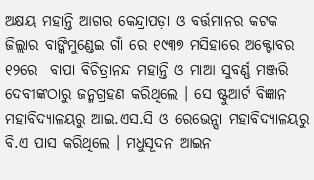ଅକ୍ଷୟ ମହାନ୍ତି ଆଗର କେନ୍ଦ୍ରାପଡ଼ା ଓ ବର୍ତ୍ତମାନର କଟକ ଜିଲ୍ଲାର ବାଙ୍କିମୁଣ୍ଡେଇ ଗାଁ ରେ ୧୯୩୭ ମସିହାରେ ଅକ୍ଟୋବର ୧୨ରେ  ବାପା ବିଚିତ୍ରାନନ୍ଦ ମହାନ୍ତି ଓ ମାଆ ସୁବର୍ଣ୍ଣ ମଞ୍ଜରି ଦେବୀଙ୍କଠାରୁ ଜନ୍ମଗ୍ରହଣ କରିଥିଲେ । ସେ ଷ୍ଟୁଆର୍ଟ ବିଜ୍ଞାନ ମହାବିଦ୍ୟାଳୟରୁ ଆଇ.ଏସ.ସି ଓ ରେଭେନ୍ସା ମହାବିଦ୍ୟାଳୟରୁ ବି.ଏ ପାସ କରିଥିଲେ । ମଧୁସୂଦନ ଆଇନ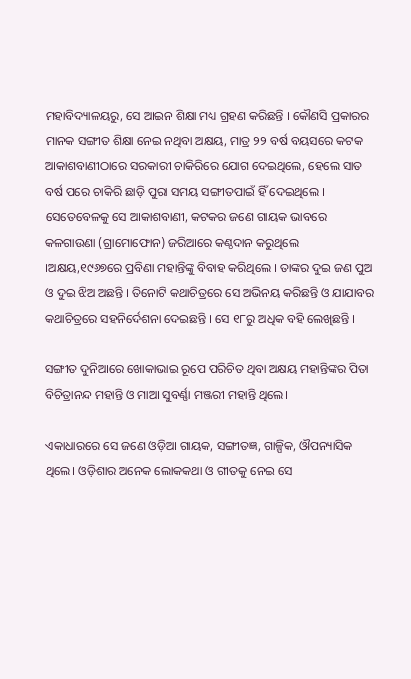ମହାବିଦ୍ୟାଳୟରୁ, ସେ ଆଇନ ଶିକ୍ଷା ମଧ୍ୟ ଗ୍ରହଣ କରିଛନ୍ତି । କୌଣସି ପ୍ରକାରର ମାନକ ସଙ୍ଗୀତ ଶିକ୍ଷା ନେଇ ନଥିବା ଅକ୍ଷୟ, ମାତ୍ର ୨୨ ବର୍ଷ ବୟସରେ କଟକ ଆକାଶବାଣୀଠାରେ ସରକାରୀ ଚାକିରିରେ ଯୋଗ ଦେଇଥିଲେ, ହେଲେ ସାତ ବର୍ଷ ପରେ ଚାକିରି ଛାଡ଼ି ପୁରା ସମୟ ସଙ୍ଗୀତପାଇଁ ହିଁ ଦେଇଥିଲେ । ସେତେବେଳକୁ ସେ ଆକାଶବାଣୀ, କଟକର ଜଣେ ଗାୟକ ଭାବରେ କଳଗାଉଣା (ଗ୍ରାମୋଫୋନ) ଜରିଆରେ କଣ୍ଠଦାନ କରୁଥିଲେ ।ଅକ୍ଷୟ,୧୯୬୭ରେ ପ୍ରବିଣା ମହାନ୍ତିଙ୍କୁ ବିବାହ କରିଥିଲେ । ତାଙ୍କର ଦୁଇ ଜଣ ପୁଅ ଓ ଦୁଇ ଝିଅ ଅଛନ୍ତି । ତିନୋଟି କଥାଚିତ୍ରରେ ସେ ଅଭିନୟ କରିଛନ୍ତି ଓ ଯାଯାବର କଥାଚିତ୍ରରେ ସହନିର୍ଦେଶନା ଦେଇଛନ୍ତି । ସେ ୧୮ରୁ ଅଧିକ ବହି ଲେଖିଛନ୍ତି ।

ସଙ୍ଗୀତ ଦୁନିଆରେ ଖୋକାଭାଇ ରୂପେ ପରିଚିତ ଥିବା ଅକ୍ଷୟ ମହାନ୍ତିଙ୍କର ପିତା ବିଚିତ୍ରାନନ୍ଦ ମହାନ୍ତି ଓ ମାଆ ସୁବର୍ଣ୍ଣା ମଞ୍ଜରୀ ମହାନ୍ତି ଥିଲେ।

ଏକାଧାରରେ ସେ ଜଣେ ଓଡ଼ିଆ ଗାୟକ, ସଙ୍ଗୀତଜ୍ଞ, ଗାଳ୍ପିକ, ଔପନ୍ୟାସିକ ଥିଲେ। ଓଡ଼ିଶାର ଅନେକ ଲୋକକଥା ଓ ଗୀତକୁ ନେଇ ସେ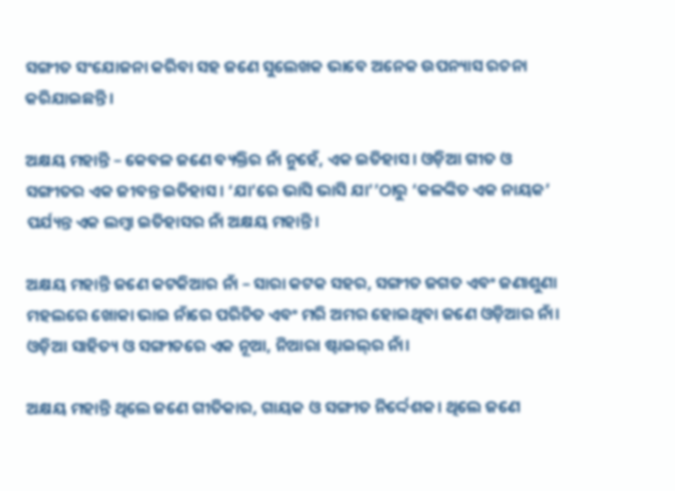ସଙ୍ଗୀତ ସଂଯୋଜନା କରିବା ସହ ଜଣେ ସୁଲେଖକ ଭାବେ ଅନେକ ଉପନ୍ୟାସ ରଚନା କରିଯାଇଛନ୍ତି।

ଅକ୍ଷୟ ମହାନ୍ତି – କେବଳ ଜଣେ ବ୍ୟକ୍ତିର ନାଁ ନୁହେଁ, ଏକ ଇତିହାସ। ଓଡ଼ିଆ ଗୀତ ଓ ସଙ୍ଗୀତର ଏକ ଜୀବନ୍ତ ଇତିହାସ। ‘ଯା’ରେ ଭାସି ଭାସି ଯା’’ଠାରୁ ‘କଳଙ୍କିତ ଏକ ନାୟକ’ ପର୍ଯ୍ୟନ୍ତ ଏକ ଲମ୍ବା ଇତିହାସର ନାଁ ଅକ୍ଷୟ ମହାନ୍ତି।

ଅକ୍ଷୟ ମହାନ୍ତି ଜଣେ କଟକିଆର ନାଁ – ସାରା କଟକ ସହର, ସଙ୍ଗୀତ ଜଗତ ଏବଂ ଜଣାଶୁଣା ମହଲରେ ଖୋକା ଭାଇ ନାଁରେ ପରିଚିତ ଏବଂ ମରି ଅମର ହୋଇଥିବା ଜଣେ ଓଡ଼ିଆର ନାଁ। ଓଡ଼ିଆ ସାହିତ୍ୟ ଓ ସଙ୍ଗୀତରେ ଏକ ନୂଆ, ନିଆରା ଷ୍ଟାଇଲ୍‌ର ନାଁ।

ଅକ୍ଷୟ ମହାନ୍ତି ଥିଲେ ଜଣେ ଗୀତିକାର, ଗାୟକ ଓ ସଙ୍ଗୀତ ନିର୍ଦ୍ଦେଶକ। ଥିଲେ ଜଣେ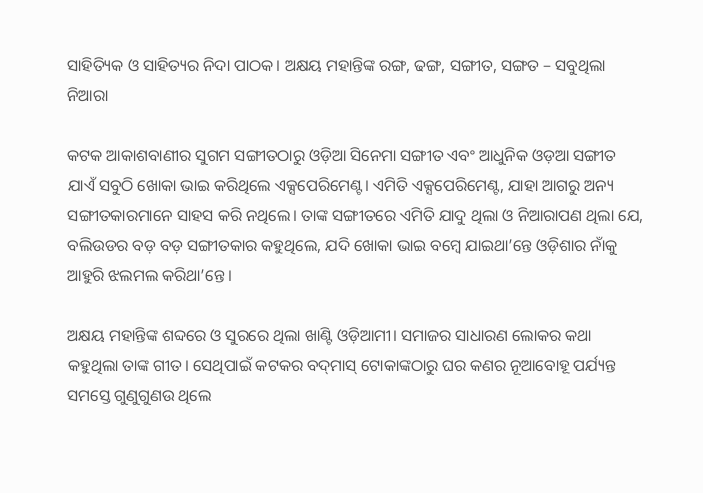ସାହିତ୍ୟିକ ଓ ସାହିତ୍ୟର ନିଦା ପାଠକ। ଅକ୍ଷୟ ମହାନ୍ତିଙ୍କ ରଙ୍ଗ, ଢଙ୍ଗ, ସଙ୍ଗୀତ, ସଙ୍ଗତ – ସବୁଥିଲା ନିଆରା

କଟକ ଆକାଶବାଣୀର ସୁଗମ ସଙ୍ଗୀତଠାରୁ ଓଡ଼ିଆ ସିନେମା ସଙ୍ଗୀତ ଏବଂ ଆଧୁନିକ ଓଡ଼ଆ ସଙ୍ଗୀତ ଯାଏଁ ସବୁଠି ଖୋକା ଭାଇ କରିଥିଲେ ଏକ୍ସପେରିମେଣ୍ଟ। ଏମିତି ଏକ୍ସପେରିମେଣ୍ଟ, ଯାହା ଆଗରୁ ଅନ୍ୟ ସଙ୍ଗୀତକାରମାନେ ସାହସ କରି ନଥିଲେ। ତାଙ୍କ ସଙ୍ଗୀତରେ ଏମିତି ଯାଦୁ ଥିଲା ଓ ନିଆରାପଣ ଥିଲା ଯେ, ବଲିଉଡର ବଡ଼ ବଡ଼ ସଙ୍ଗୀତକାର କହୁଥିଲେ, ଯଦି ଖୋକା ଭାଇ ବମ୍ବେ ଯାଇଥା’ନ୍ତେ ଓଡ଼ିଶାର ନାଁକୁ ଆହୁରି ଝଲମଲ କରିଥା’ନ୍ତେ।

ଅକ୍ଷୟ ମହାନ୍ତିଙ୍କ ଶବ୍ଦରେ ଓ ସୁରରେ ଥିଲା ଖାଣ୍ଟି ଓଡ଼ିଆମୀ। ସମାଜର ସାଧାରଣ ଲୋକର କଥା କହୁଥିଲା ତାଙ୍କ ଗୀତ। ସେଥିପାଇଁ କଟକର ବଦ୍‌ମାସ୍‌ ଟୋକାଙ୍କଠାରୁ ଘର କଣର ନୂଆବୋହୂ ପର୍ଯ୍ୟନ୍ତ ସମସ୍ତେ ଗୁଣୁଗୁଣଉ ଥିଲେ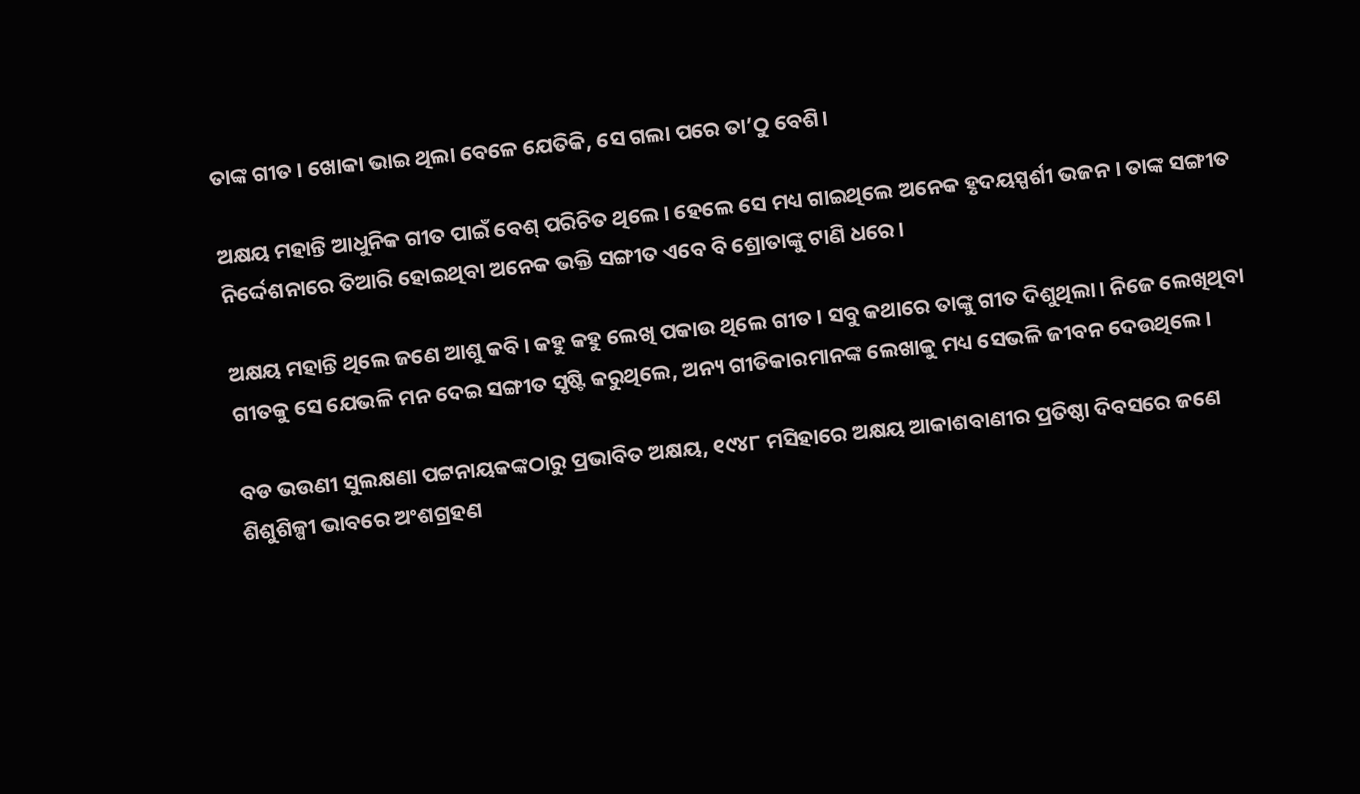ତାଙ୍କ ଗୀତ। ଖୋକା ଭାଇ ଥିଲା ବେଳେ ଯେତିକି, ସେ ଗଲା ପରେ ତା’ଠୁ ବେଶି।

ଅକ୍ଷୟ ମହାନ୍ତି ଆଧୁନିକ ଗୀତ ପାଇଁ ବେଶ୍‌ ପରିଚିତ ଥିଲେ। ହେଲେ ସେ ମଧ୍ୟ ଗାଇଥିଲେ ଅନେକ ହୃଦୟସ୍ପର୍ଶୀ ଭଜନ। ତାଙ୍କ ସଙ୍ଗୀତ ନିର୍ଦ୍ଦେଶନାରେ ତିଆରି ହୋଇଥିବା ଅନେକ ଭକ୍ତି ସଙ୍ଗୀତ ଏବେ ବି ଶ୍ରୋତାଙ୍କୁ ଟାଣି ଧରେ।

ଅକ୍ଷୟ ମହାନ୍ତି ଥିଲେ ଜଣେ ଆଶୁ କବି। କହୁ କହୁ ଲେଖି ପକାଉ ଥିଲେ ଗୀତ। ସବୁ କଥାରେ ତାଙ୍କୁ ଗୀତ ଦିଶୁଥିଲା। ନିଜେ ଲେଖିଥିବା ଗୀତକୁ ସେ ଯେଭଳି ମନ ଦେଇ ସଙ୍ଗୀତ ସୃଷ୍ଟି କରୁଥିଲେ, ଅନ୍ୟ ଗୀତିକାରମାନଙ୍କ ଲେଖାକୁ ମଧ୍ୟ ସେଭଳି ଜୀବନ ଦେଉଥିଲେ।

ବଡ ଭଉଣୀ ସୁଲକ୍ଷଣା ପଟ୍ଟନାୟକଙ୍କଠାରୁ ପ୍ରଭାବିତ ଅକ୍ଷୟ, ୧୯୪୮ ମସିହାରେ ଅକ୍ଷୟ ଆକାଶବାଣୀର ପ୍ରତିଷ୍ଠା ଦିବସରେ ଜଣେ ଶିଶୁଶିଳ୍ପୀ ଭାବରେ ଅଂଶଗ୍ରହଣ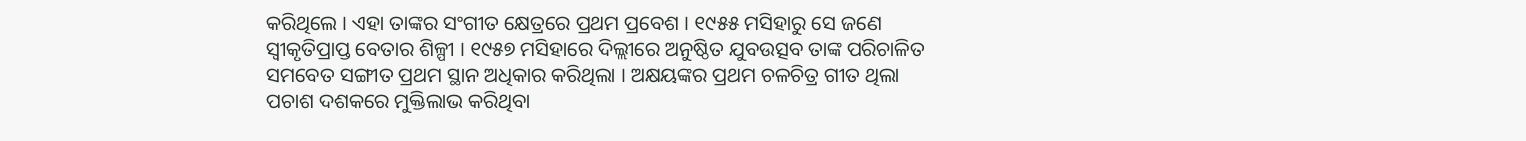କରିଥିଲେ । ଏହା ତାଙ୍କର ସଂଗୀତ କ୍ଷେତ୍ରରେ ପ୍ରଥମ ପ୍ରବେଶ । ୧୯୫୫ ମସିହାରୁ ସେ ଜଣେ ସ୍ଵୀକୃତିପ୍ରାପ୍ତ ବେତାର ଶିଳ୍ପୀ । ୧୯୫୭ ମସିହାରେ ଦିଲ୍ଲୀରେ ଅନୁଷ୍ଠିତ ଯୁବଉତ୍ସବ ତାଙ୍କ ପରିଚାଳିତ ସମବେତ ସଙ୍ଗୀତ ପ୍ରଥମ ସ୍ଥାନ ଅଧିକାର କରିଥିଲା । ଅକ୍ଷୟଙ୍କର ପ୍ରଥମ ଚଳଚିତ୍ର ଗୀତ ଥିଲା ପଚାଶ ଦଶକରେ ମୁକ୍ତିଲାଭ କରିଥିବା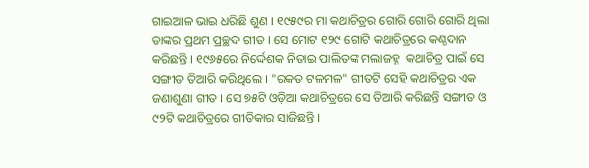ଗାଇଆଳ ଭାଇ ଧରିଛି ଶୁଣ । ୧୯୫୯ର ମା କଥାଚିତ୍ରର ଗୋରି ଗୋରି ଗୋରି ଥିଲା ତାଙ୍କର ପ୍ରଥମ ପ୍ରଚ୍ଛଦ ଗୀତ । ସେ ମୋଟ ୧୨୯ ଗୋଟି କଥାଚିତ୍ରରେ କଣ୍ଠଦାନ କରିଛନ୍ତି । ୧୯୬୫ରେ ନିର୍ଦ୍ଦେଶକ ନିତାଇ ପାଲିତଙ୍କ ମଲାଜହ୍ନ  କଥାଚିତ୍ର ପାଇଁ ସେ ସଙ୍ଗୀତ ତିଆରି କରିଥିଲେ । "ରକତ ଟଳମଳ" ଗୀତଟି ସେହି କଥାଚିତ୍ରର ଏକ ଜଣାଶୁଣା ଗୀତ । ସେ ୭୫ଟି ଓଡ଼ିଆ କଥାଚିତ୍ରରେ ସେ ତିଆରି କରିଛନ୍ତି ସଙ୍ଗୀତ ଓ ୯୨ଟି କଥାଚିତ୍ରରେ ଗୀତିକାର ସାଜିଛନ୍ତି ।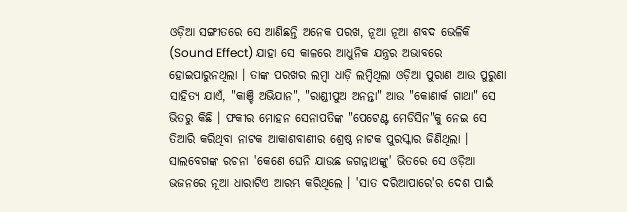ଓଡ଼ିଆ ସଙ୍ଗୀତରେ ସେ ଆଣିଛନ୍ତି ଅନେକ ପରଖ, ନୂଆ ନୂଆ ଶବଦ ଭେଳିକି (Sound Effect) ଯାହା ସେ କାଳରେ ଆଧୁନିକ ଯନ୍ତ୍ରର ଅଭାବରେ ହୋଇପାରୁନଥିଲା । ତାଙ୍କ ପରଖର ଲମ୍ବା ଧାଡ଼ି ଲମ୍ବିଥିଲା ଓଡ଼ିଆ ପୁରାଣ ଆଉ ପୁରୁଣା ସାହିତ୍ୟ ଯାଏଁ, "କାଞ୍ଚି ଅଭିଯାନ", "ରାଣ୍ଡୀପୁଅ ଅନନ୍ତା" ଆଉ "କୋଣାର୍କ ଗାଥା" ସେ ଭିତରୁ କିଛି । ଫକୀର ମୋହନ ସେନାପତିଙ୍କ "ପେଟେଣ୍ଟ ମେଡିସିନ"କୁ ନେଇ ସେ ତିଆରି କରିଥିବା ନାଟକ ଆକାଶବାଣୀର ଶ୍ରେଷ୍ଠ ନାଟକ ପୁରସ୍କାର ଜିଣିଥିଲା । ସାଲବେଗଙ୍କ ରଚନା 'କେଣେ ଘେନି ଯାଉଛ ଜଗନ୍ନାଥଙ୍କୁ' ଭିତରେ ସେ ଓଡ଼ିଆ ଭଜନରେ ନୂଆ ଧାରାଟିଏ ଆରମ୍ଭ କରିଥିଲେ । 'ସାତ ଦରିଆପାରେ'ର ଦେଶ ପାଇଁ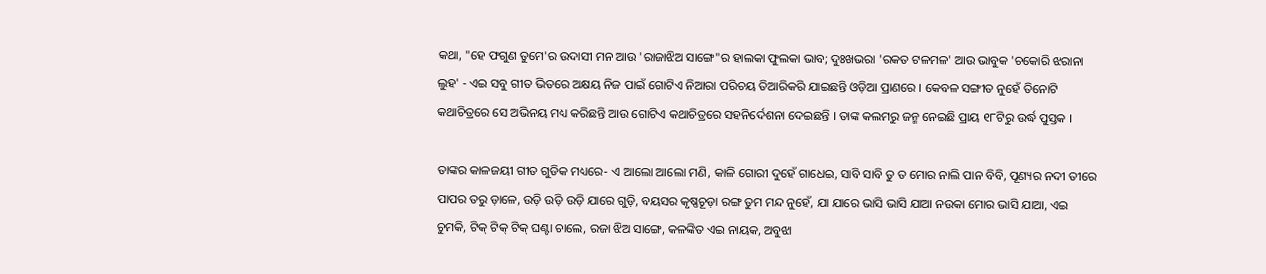କଥା, "ହେ ଫଗୁଣ ତୁମେ'ର ଉଦାସୀ ମନ ଆଉ 'ରାଜାଝିଅ ସାଙ୍ଗେ"ର ହାଲକା ଫୁଲକା ଭାବ; ଦୁଃଖଭରା 'ରକତ ଟଳମଳ' ଆଉ ଭାବୁକ 'ଚକୋରି ଝରାନା ଲୁହ' - ଏଇ ସବୁ ଗୀତ ଭିତରେ ଅକ୍ଷୟ ନିଜ ପାଇଁ ଗୋଟିଏ ନିଆରା ପରିଚୟ ତିଆରିକରି ଯାଇଛନ୍ତି ଓଡ଼ିଆ ପ୍ରାଣରେ । କେବଳ ସଙ୍ଗୀତ ନୁହେଁ ତିନୋଟି କଥାଚିତ୍ରରେ ସେ ଅଭିନୟ ମଧ୍ୟ କରିଛନ୍ତି ଆଉ ଗୋଟିଏ କଥାଚିତ୍ରରେ ସହନିର୍ଦେଶନା ଦେଇଛନ୍ତି । ତାଙ୍କ କଲମରୁ ଜନ୍ମ ନେଇଛି ପ୍ରାୟ ୧୮ଟିରୁ ଉର୍ଦ୍ଧ ପୁସ୍ତକ ।

ତାଙ୍କର କାଳଜୟୀ ଗୀତ ଗୁଡିକ ମଧ୍ୟରେ- ଏ ଆଲୋ ଆଲୋ ମଣି, କାଳି ଗୋରୀ ଦୁହେଁ ଗାଧେଇ, ସାବି ସାବି ତୁ ତ ମୋର ନାଲି ପାନ ବିବି, ପୂଣ୍ୟର ନଦୀ ତୀରେ ପାପର ତରୁ ଡ଼ାଳେ, ଉଡ଼ି ଉଡ଼ି ଉଡ଼ି ଯାରେ ଗୁଡ଼ି, ବୟସର କୃଷ୍ଣଚୂଡ଼ା ରଙ୍ଗ ତୁମ ମନ୍ଦ ନୁହେଁ, ଯା ଯାରେ ଭାସି ଭାସି ଯାଆ ନଉକା ମୋର ଭାସି ଯାଆ, ଏଇ ଚୁମକି, ଟିକ୍ ଟିକ୍ ଟିକ୍ ଘଣ୍ଟା ଚାଲେ, ରଜା ଝିଅ ସାଙ୍ଗେ, କଳଙ୍କିତ ଏଇ ନାୟକ, ଅବୁଝା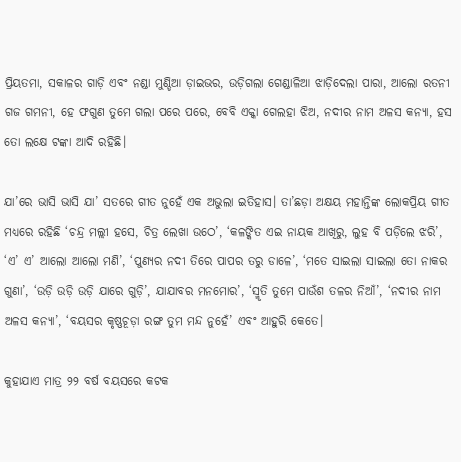ପ୍ରିୟତମା, ସକାଳର ଗାଡ଼ି ଏବଂ ନଣ୍ଡା ମୁଣ୍ଡିଆ ଡ଼ାଇଭର, ଉଡ଼ିଗଲା ଗେଣ୍ଡାଳିଆ ଝାଡ଼ିଦେଲା ପାରା, ଆଲୋ ରତନୀ ଗଜ ଗମନୀ, ହେ ଫଗୁଣ ତୁମେ ଗଲା ପରେ ପରେ, ବେବି ଏକ୍କା ଗେଲହା ଝିଅ, ନଦୀର ନାମ ଅଳସ କନ୍ୟା, ହସ ତୋ ଲକ୍ଷେ ଟଙ୍କା ଆଦି ରହିଛି।

ଯା’ରେ ଭାସି ଭାସି ଯା’ ସତରେ ଗୀତ ନୁହେଁ ଏକ ଅଭୁଲା ଇତିହାସ। ତା’ଛଡ଼ା ଅକ୍ଷୟ ମହାନ୍ତିଙ୍କ ଲୋକପ୍ରିୟ ଗୀତ ମଧ୍ୟରେ ରହିଛି ‘ଚନ୍ଦ୍ର ମଲ୍ଲୀ ହସେ, ଚିତ୍ର ଲେଖା ଉଠେ’, ‘କଳଙ୍କିତ ଏଇ ନାୟକ ଆଖିରୁ, ଲୁହ ବି ପଡ଼ିଲେ ଝରି’, ‘ଏ’ ଏ’ ଆଲୋ ଆଲୋ ମଣି’, ‘ପୁଣ୍ୟର ନଦୀ ତିରେ ପାପର ତରୁ ଡାଳେ’, ‘ମତେ ସାଇଲା ସାଇଲା ତୋ ନାକର ଗୁଣା’, ‘ଉଡ଼ି ଉଡ଼ି ଉଡ଼ି ଯାରେ ଗୁଡ଼ି’, ଯାଯାବର ମନମୋର’, ‘ସ୍ମୃତି ତୁମେ ପାଉଁଶ ତଳର ନିଆଁ’, ‘ନଦୀର ନାମ ଅଳସ କନ୍ୟା’, ‘ବୟସର କୃଷ୍ଣଚୂଡ଼ା ରଙ୍ଗ ତୁମ ମନ୍ଦ ନୁହେଁ’ ଏବଂ ଆହୁରି କେତେ।

କୁହାଯାଏ ମାତ୍ର ୨୨ ବର୍ଷ ବୟସରେ କଟକ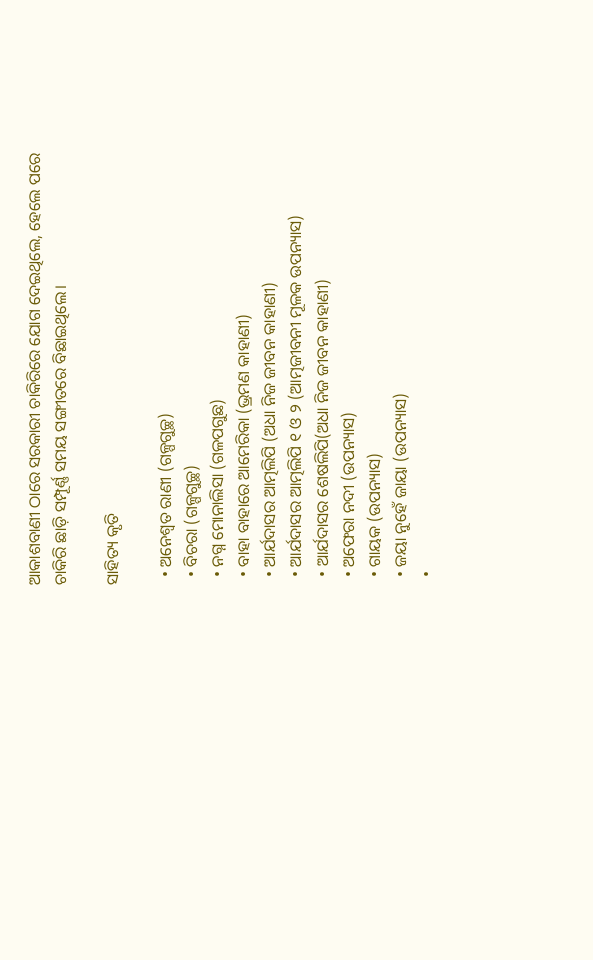ଆକାଶବାଣୀ ଠାରେ ସରକାରୀ ଚାକିରିରେ ଯୋଗ ଦେଇଥିଲେ, ହେଲେ ପରେ ଚାକିରି ଛାଡ଼ି ସମ୍ପୂର୍ଣ୍ଣ ସମୟ ସଙ୍ଗୀତରେ ବିଛାଇଥିଲେ।

ସାହିତ୍ୟ କୃତି

  • ଅନେଶ୍ୱତ ରାଣୀ (ଗଳ୍ପଗୁଚ୍ଛ)
  • ବିଚରା (ଗଳ୍ପଗୁଚ୍ଛ)
  • ନଗ୍ନ ମୋନାଲିସା (ଗଳପଗୁଛ)
  • ବାହା ବାହାରେ ଆମେରିକା (ଭ୍ରମଣ କାହାଣୀ)
  • ଆର୍ଯଦାସର ଆତ୍ମଲିପି (ଅଧା ନିଜ ଜୀବନ କାହାଣୀ)
  • ଆର୍ଯଦାସର ଆତ୍ମଲିପି ୧ ଓ ୨ (ଆତ୍ମଜୀବନୀ ମୂଳକ ଉପନ୍ୟାସ)
  • ଆର୍ଯଦାସର ଶେଷଲିପି(ଅଧା ନିଜ ଜୀବନ କାହାଣୀ)
  • ଅଫେରା ନଦୀ (ଉପନ୍ୟାସ)
  • ଗାୟକ (ଉପନ୍ୟାସ)
  • ଜୟା ନୁହେଁ ଜାୟା (ଉପନ୍ୟାସ)
  •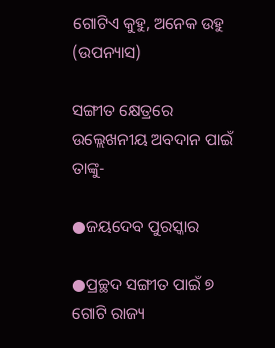ଗୋଟିଏ କୁହୁ, ଅନେକ ଉହୁ (ଉପନ୍ୟାସ)

ସଙ୍ଗୀତ କ୍ଷେତ୍ରରେ ଉଲ୍ଲେଖନୀୟ ଅବଦାନ ପାଇଁ ତାଙ୍କୁ-

●ଜୟଦେବ ପୁରସ୍କାର

●ପ୍ରଚ୍ଛଦ ସଙ୍ଗୀତ ପାଇଁ ୭ ଗୋଟି ରାଜ୍ୟ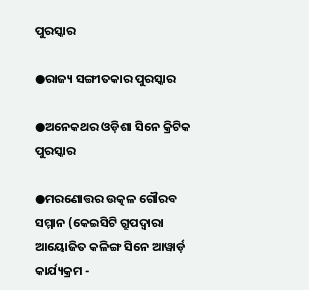ପୁରସ୍କାର

●ରାଜ୍ୟ ସଙ୍ଗୀତକାର ପୁରସ୍କାର

●ଅନେକଥର ଓଡ଼ିଶା ସିନେ କ୍ରିଟିକ ପୁରସ୍କାର

●ମରଣୋତ୍ତର ଉତ୍କଳ ଗୌରବ ସମ୍ମାନ (କେଇସିଟି ଗ୍ରୁପଦ୍ୱାରା ଆୟୋଜିତ କଳିଙ୍ଗ ସିନେ ଆୱାର୍ଡ଼ କାର୍ଯ୍ୟକ୍ରମ -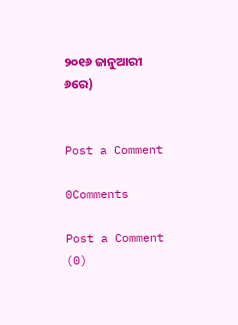୨୦୧୬ ଜାନୁଆରୀ ୬ରେ)


Post a Comment

0Comments

Post a Comment (0)